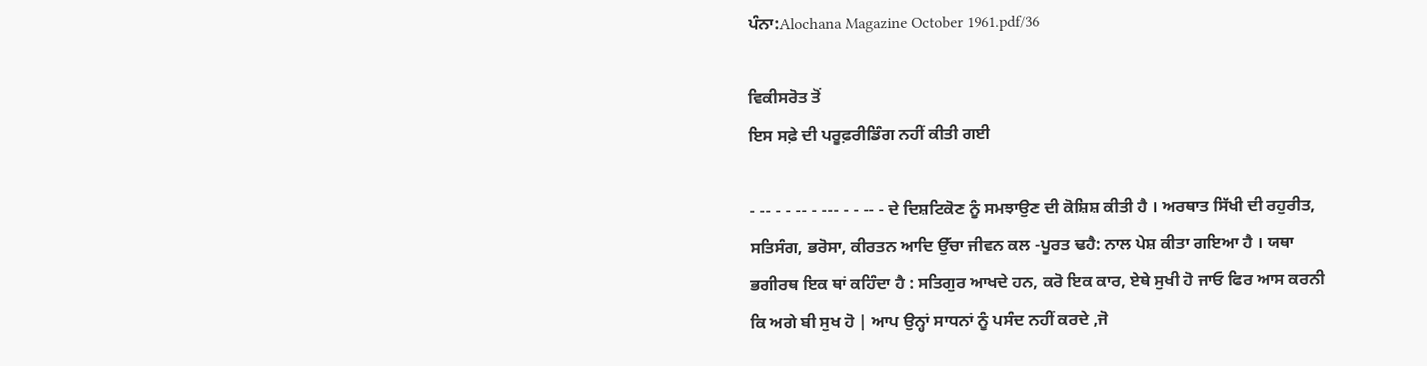ਪੰਨਾ:Alochana Magazine October 1961.pdf/36

ਵਿਕੀਸਰੋਤ ਤੋਂ
ਇਸ ਸਫ਼ੇ ਦੀ ਪਰੂਫ਼ਰੀਡਿੰਗ ਨਹੀਂ ਕੀਤੀ ਗਈ

- -- - - -- - --- - - -- - ਦੇ ਦਿਸ਼ਟਿਕੋਣ ਨੂੰ ਸਮਝਾਉਣ ਦੀ ਕੋਸ਼ਿਸ਼ ਕੀਤੀ ਹੈ । ਅਰਥਾਤ ਸਿੱਖੀ ਦੀ ਰਹੁਰੀਤ, ਸਤਿਸੰਗ, ਭਰੋਸਾ, ਕੀਰਤਨ ਆਦਿ ਉੱਚਾ ਜੀਵਨ ਕਲ -ਪੂਰਤ ਢਹੈ: ਨਾਲ ਪੇਸ਼ ਕੀਤਾ ਗਇਆ ਹੈ । ਯਥਾ ਭਗੀਰਥ ਇਕ ਥਾਂ ਕਹਿੰਦਾ ਹੈ : ਸਤਿਗੁਰ ਆਖਦੇ ਹਨ, ਕਰੋ ਇਕ ਕਾਰ, ਏਥੇ ਸੁਖੀ ਹੋ ਜਾਓ ਫਿਰ ਆਸ ਕਰਨੀ ਕਿ ਅਗੇ ਬੀ ਸੁਖ ਹੋ | ਆਪ ਉਨ੍ਹਾਂ ਸਾਧਨਾਂ ਨੂੰ ਪਸੰਦ ਨਹੀਂ ਕਰਦੇ ,ਜੋ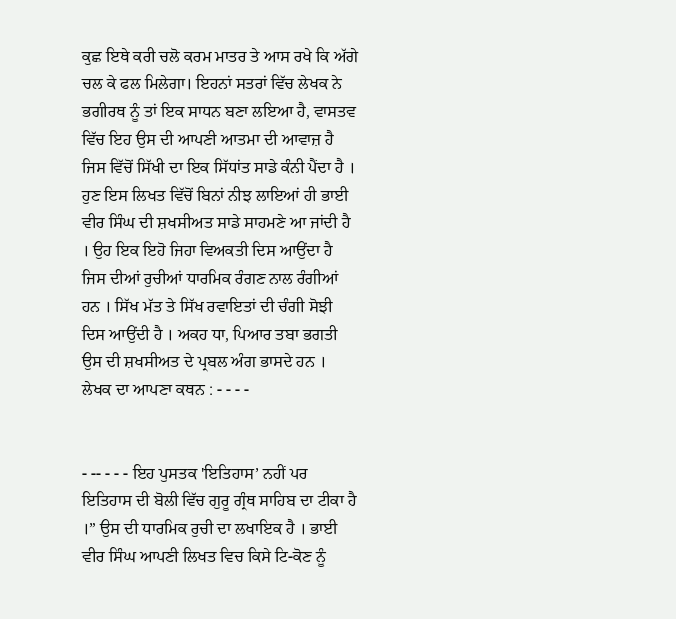ਕੁਛ ਇਥੇ ਕਰੀ ਚਲੋ ਕਰਮ ਮਾਤਰ ਤੇ ਆਸ ਰਖੇ ਕਿ ਅੱਗੇ ਚਲ ਕੇ ਫਲ ਮਿਲੇਗਾ। ਇਹਨਾਂ ਸਤਰਾਂ ਵਿੱਚ ਲੇਖਕ ਨੇ ਭਗੀਰਥ ਨੂੰ ਤਾਂ ਇਕ ਸਾਧਨ ਬਣਾ ਲਇਆ ਹੈ, ਵਾਸਤਵ ਵਿੱਚ ਇਹ ਉਸ ਦੀ ਆਪਣੀ ਆਤਮਾ ਦੀ ਆਵਾਜ਼ ਹੈ ਜਿਸ ਵਿੱਚੋਂ ਸਿੱਖੀ ਦਾ ਇਕ ਸਿੱਧਾਂਤ ਸਾਡੇ ਕੰਨੀ ਪੈਂਦਾ ਹੈ । ਹੁਣ ਇਸ ਲਿਖਤ ਵਿੱਚੋਂ ਬਿਨਾਂ ਨੀਝ ਲਾਇਆਂ ਹੀ ਭਾਈ ਵੀਰ ਸਿੰਘ ਦੀ ਸ਼ਖਸੀਅਤ ਸਾਡੇ ਸਾਹਮਣੇ ਆ ਜਾਂਦੀ ਹੈ । ਉਹ ਇਕ ਇਹੋ ਜਿਹਾ ਵਿਅਕਤੀ ਦਿਸ ਆਉਂਦਾ ਹੈ ਜਿਸ ਦੀਆਂ ਰੁਚੀਆਂ ਧਾਰਮਿਕ ਰੰਗਣ ਨਾਲ ਰੰਗੀਆਂ ਹਨ । ਸਿੱਖ ਮੱਤ ਤੇ ਸਿੱਖ ਰਵਾਇਤਾਂ ਦੀ ਚੰਗੀ ਸੋਝੀ ਦਿਸ ਆਉਂਦੀ ਹੈ । ਅਕਹ ਧਾ, ਪਿਆਰ ਤਬਾ ਭਗਤੀ ਉਸ ਦੀ ਸ਼ਖਸੀਅਤ ਦੇ ਪ੍ਰਬਲ ਅੰਗ ਭਾਸਦੇ ਹਨ । ਲੇਖਕ ਦਾ ਆਪਣਾ ਕਥਨ : - - - -


- -- - - - ਇਹ ਪੁਸਤਕ 'ਇਤਿਹਾਸ’ ਨਹੀਂ ਪਰ ਇਤਿਹਾਸ ਦੀ ਬੋਲੀ ਵਿੱਚ ਗੁਰੂ ਗ੍ਰੰਥ ਸਾਹਿਬ ਦਾ ਟੀਕਾ ਹੈ ।” ਉਸ ਦੀ ਧਾਰਮਿਕ ਰੁਚੀ ਦਾ ਲਖਾਇਕ ਹੈ । ਭਾਈ ਵੀਰ ਸਿੰਘ ਆਪਣੀ ਲਿਖਤ ਵਿਚ ਕਿਸੇ ਟਿ-ਕੋਣ ਨੂੰ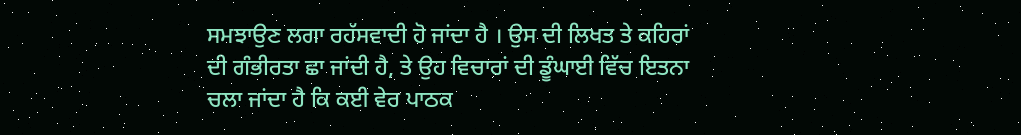ਸਮਝਾਉਣ ਲਗਾ ਰਹੱਸਵਾਦੀ ਹੋ ਜਾਂਦਾ ਹੈ । ਉਸ ਦੀ ਲਿਖਤ ਤੇ ਕਹਿਰਾਂ ਦੀ ਗੰਭੀਰਤਾ ਛਾ ਜਾਂਦੀ ਹੈ, ਤੇ ਉਹ ਵਿਚਾਰਾਂ ਦੀ ਡੂੰਘਾਈ ਵਿੱਚ ਇਤਨਾ ਚਲਾ ਜਾਂਦਾ ਹੈ ਕਿ ਕਈ ਵੇਰ ਪਾਠਕ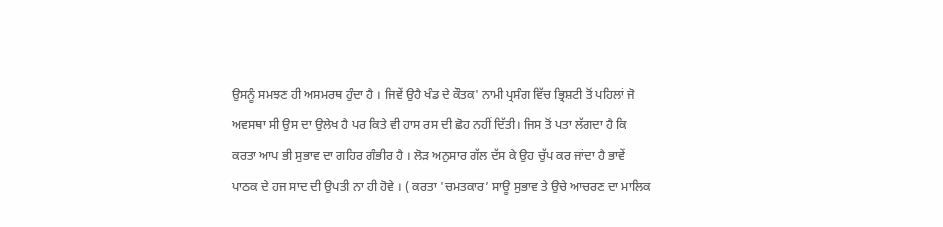ਉਸਨੂੰ ਸਮਝਣ ਹੀ ਅਸਮਰਥ ਹੁੰਦਾ ਹੈ । ਜਿਵੇਂ ਉਹੈ ਖੰਡ ਦੇ ਕੌਤਕ' ਨਾਮੀ ਪ੍ਰਸੰਗ ਵਿੱਚ ਭ੍ਰਿਸ਼ਟੀ ਤੋਂ ਪਹਿਲਾਂ ਜੋ ਅਵਸਥਾ ਸੀ ਉਸ ਦਾ ਉਲੇਖ ਹੈ ਪਰ ਕਿਤੇ ਵੀ ਹਾਸ ਰਸ ਦੀ ਛੋਹ ਨਹੀਂ ਦਿੱਤੀ। ਜਿਸ ਤੋਂ ਪਤਾ ਲੱਗਦਾ ਹੈ ਕਿ ਕਰਤਾ ਆਪ ਭੀ ਸੁਭਾਵ ਦਾ ਗਹਿਰ ਗੰਭੀਰ ਹੈ । ਲੋੜ ਅਨੁਸਾਰ ਗੱਲ ਦੱਸ ਕੇ ਉਹ ਚੁੱਪ ਕਰ ਜਾਂਦਾ ਹੈ ਭਾਵੇਂ ਪਾਠਕ ਦੇ ਹਜ ਸਾਦ ਦੀ ਉਪਤੀ ਨਾ ਹੀ ਹੋਵੇ । ( ਕਰਤਾ 'ਚਮਤਕਾਰ’ ਸਾਊ ਸੁਭਾਵ ਤੇ ਉਚੇ ਆਚਰਣ ਦਾ ਮਾਲਿਕ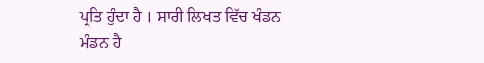ਪ੍ਰਤਿ ਹੁੰਦਾ ਹੈ । ਸਾਰੀ ਲਿਖਤ ਵਿੱਚ ਖੰਡਨ ਮੰਡਨ ਹੈ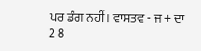ਪਰ ਡੰਗ ਨਹੀਂ। ਵਾਸਤਵ - ਜ + ਦਾ 2 8